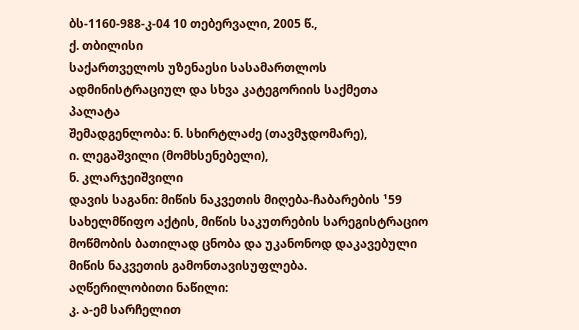ბს-1160-988-კ-04 10 თებერვალი, 2005 წ.,
ქ. თბილისი
საქართველოს უზენაესი სასამართლოს ადმინისტრაციულ და სხვა კატეგორიის საქმეთა პალატა
შემადგენლობა: ნ. სხირტლაძე (თავმჯდომარე),
ი. ლეგაშვილი (მომხსენებელი),
ნ. კლარჯეიშვილი
დავის საგანი: მიწის ნაკვეთის მიღება-ჩაბარების ¹59 სახელმწიფო აქტის, მიწის საკუთრების სარეგისტრაციო მოწმობის ბათილად ცნობა და უკანონოდ დაკავებული მიწის ნაკვეთის გამონთავისუფლება.
აღწერილობითი ნაწილი:
კ. ა-ემ სარჩელით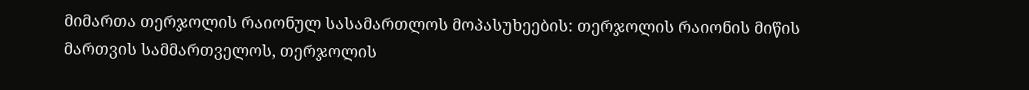მიმართა თერჯოლის რაიონულ სასამართლოს მოპასუხეების: თერჯოლის რაიონის მიწის მართვის სამმართველოს, თერჯოლის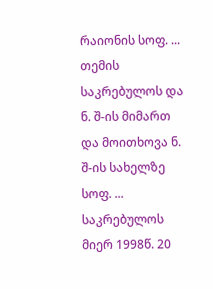რაიონის სოფ. ... თემის საკრებულოს და ნ. შ-ის მიმართ და მოითხოვა ნ. შ-ის სახელზე სოფ. ... საკრებულოს მიერ 1998წ. 20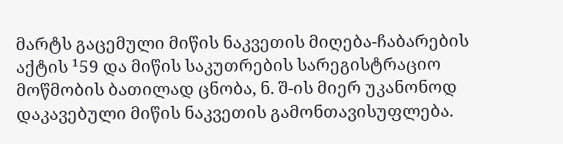მარტს გაცემული მიწის ნაკვეთის მიღება-ჩაბარების აქტის ¹59 და მიწის საკუთრების სარეგისტრაციო მოწმობის ბათილად ცნობა, ნ. შ-ის მიერ უკანონოდ დაკავებული მიწის ნაკვეთის გამონთავისუფლება.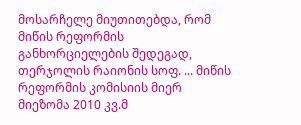მოსარჩელე მიუთითებდა, რომ მიწის რეფორმის განხორციელების შედეგად, თერჯოლის რაიონის სოფ. ... მიწის რეფორმის კომისიის მიერ მიეზომა 2010 კვ.მ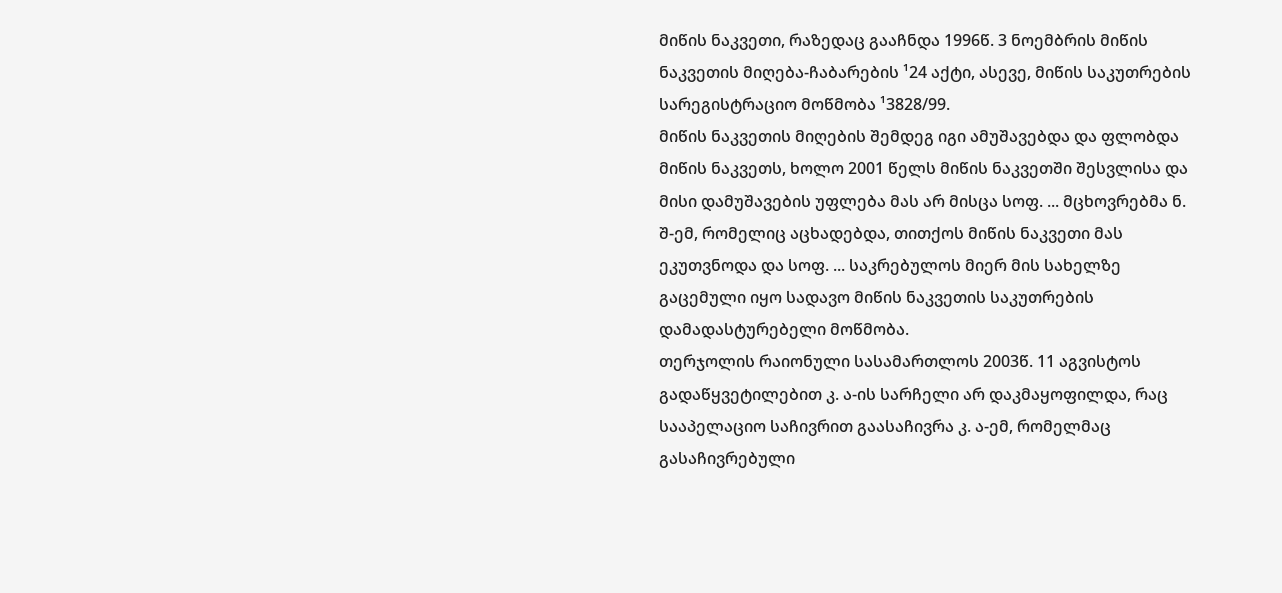მიწის ნაკვეთი, რაზედაც გააჩნდა 1996წ. 3 ნოემბრის მიწის ნაკვეთის მიღება-ჩაბარების ¹24 აქტი, ასევე, მიწის საკუთრების სარეგისტრაციო მოწმობა ¹3828/99.
მიწის ნაკვეთის მიღების შემდეგ იგი ამუშავებდა და ფლობდა მიწის ნაკვეთს, ხოლო 2001 წელს მიწის ნაკვეთში შესვლისა და მისი დამუშავების უფლება მას არ მისცა სოფ. ... მცხოვრებმა ნ. შ-ემ, რომელიც აცხადებდა, თითქოს მიწის ნაკვეთი მას ეკუთვნოდა და სოფ. ... საკრებულოს მიერ მის სახელზე გაცემული იყო სადავო მიწის ნაკვეთის საკუთრების დამადასტურებელი მოწმობა.
თერჯოლის რაიონული სასამართლოს 2003წ. 11 აგვისტოს გადაწყვეტილებით კ. ა-ის სარჩელი არ დაკმაყოფილდა, რაც სააპელაციო საჩივრით გაასაჩივრა კ. ა-ემ, რომელმაც გასაჩივრებული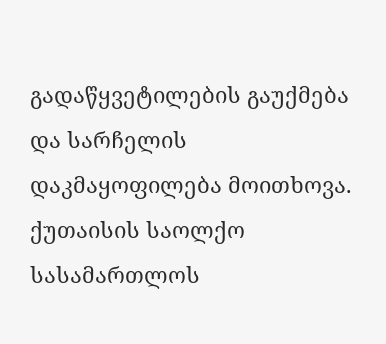გადაწყვეტილების გაუქმება და სარჩელის დაკმაყოფილება მოითხოვა.
ქუთაისის საოლქო სასამართლოს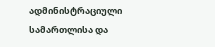ადმინისტრაციული სამართლისა და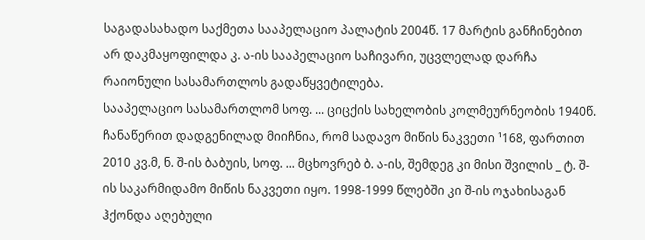საგადასახადო საქმეთა სააპელაციო პალატის 2004წ. 17 მარტის განჩინებით არ დაკმაყოფილდა კ. ა-ის სააპელაციო საჩივარი, უცვლელად დარჩა რაიონული სასამართლოს გადაწყვეტილება.
სააპელაციო სასამართლომ სოფ. ... ციცქის სახელობის კოლმეურნეობის 1940წ. ჩანაწერით დადგენილად მიიჩნია, რომ სადავო მიწის ნაკვეთი ¹168, ფართით 2010 კვ.მ, ნ. შ-ის ბაბუის, სოფ. ... მცხოვრებ ბ. ა-ის, შემდეგ კი მისი შვილის _ ტ. შ-ის საკარმიდამო მიწის ნაკვეთი იყო. 1998-1999 წლებში კი შ-ის ოჯახისაგან ჰქონდა აღებული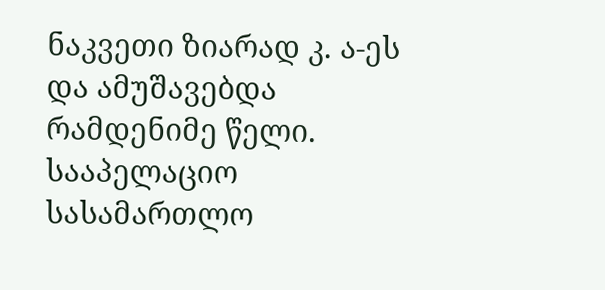ნაკვეთი ზიარად კ. ა-ეს და ამუშავებდა რამდენიმე წელი.
სააპელაციო სასამართლო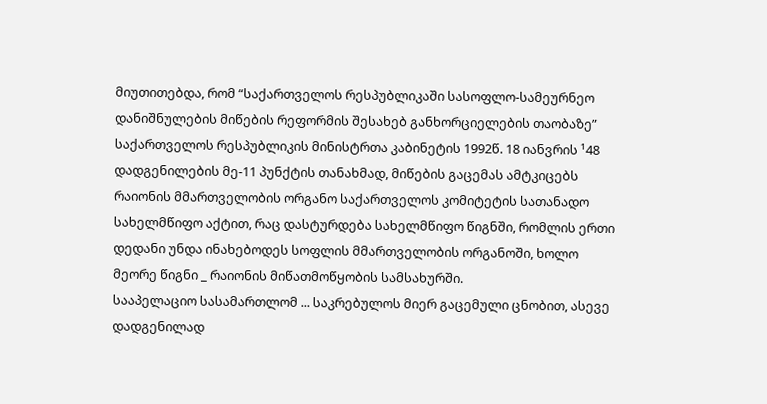მიუთითებდა, რომ “საქართველოს რესპუბლიკაში სასოფლო-სამეურნეო დანიშნულების მიწების რეფორმის შესახებ განხორციელების თაობაზე” საქართველოს რესპუბლიკის მინისტრთა კაბინეტის 1992წ. 18 იანვრის ¹48 დადგენილების მე-11 პუნქტის თანახმად, მიწების გაცემას ამტკიცებს რაიონის მმართველობის ორგანო საქართველოს კომიტეტის სათანადო სახელმწიფო აქტით, რაც დასტურდება სახელმწიფო წიგნში, რომლის ერთი დედანი უნდა ინახებოდეს სოფლის მმართველობის ორგანოში, ხოლო მეორე წიგნი _ რაიონის მიწათმოწყობის სამსახურში.
სააპელაციო სასამართლომ ... საკრებულოს მიერ გაცემული ცნობით, ასევე დადგენილად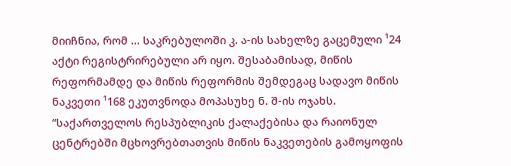მიიჩნია, რომ ... საკრებულოში კ. ა-ის სახელზე გაცემული ¹24 აქტი რეგისტრირებული არ იყო. შესაბამისად, მიწის რეფორმამდე და მიწის რეფორმის შემდეგაც სადავო მიწის ნაკვეთი ¹168 ეკუთვნოდა მოპასუხე ნ. შ-ის ოჯახს.
“საქართველოს რესპუბლიკის ქალაქებისა და რაიონულ ცენტრებში მცხოვრებთათვის მიწის ნაკვეთების გამოყოფის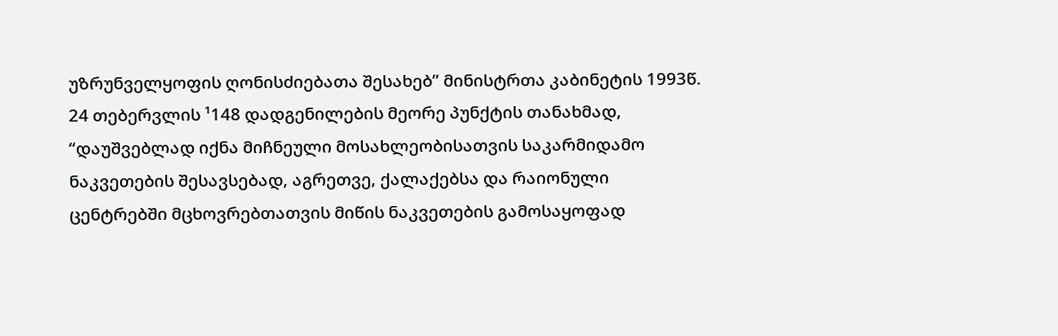უზრუნველყოფის ღონისძიებათა შესახებ” მინისტრთა კაბინეტის 1993წ. 24 თებერვლის ¹148 დადგენილების მეორე პუნქტის თანახმად, “დაუშვებლად იქნა მიჩნეული მოსახლეობისათვის საკარმიდამო ნაკვეთების შესავსებად, აგრეთვე, ქალაქებსა და რაიონული ცენტრებში მცხოვრებთათვის მიწის ნაკვეთების გამოსაყოფად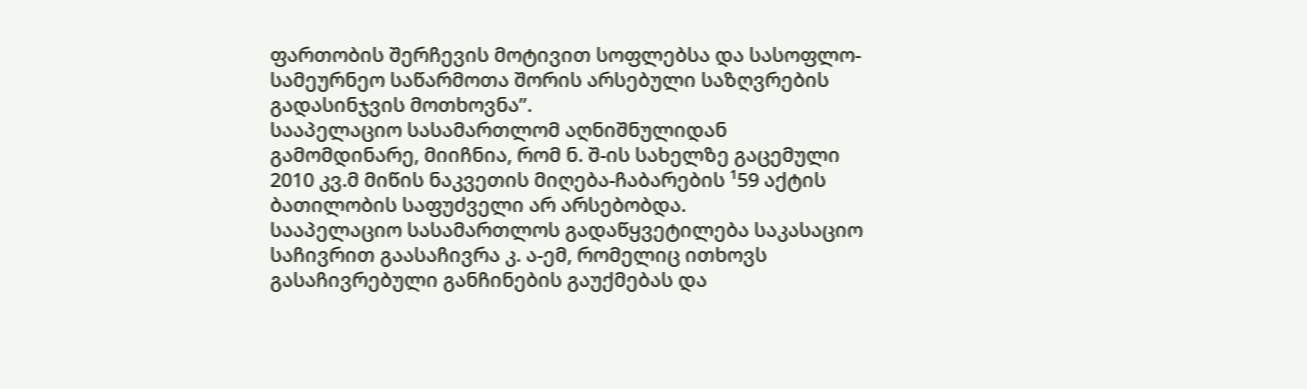ფართობის შერჩევის მოტივით სოფლებსა და სასოფლო-სამეურნეო საწარმოთა შორის არსებული საზღვრების გადასინჯვის მოთხოვნა”.
სააპელაციო სასამართლომ აღნიშნულიდან გამომდინარე, მიიჩნია, რომ ნ. შ-ის სახელზე გაცემული 2010 კვ.მ მიწის ნაკვეთის მიღება-ჩაბარების ¹59 აქტის ბათილობის საფუძველი არ არსებობდა.
სააპელაციო სასამართლოს გადაწყვეტილება საკასაციო საჩივრით გაასაჩივრა კ. ა-ემ, რომელიც ითხოვს გასაჩივრებული განჩინების გაუქმებას და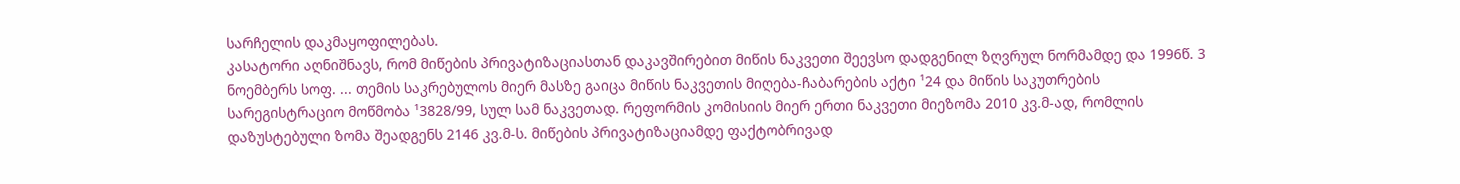სარჩელის დაკმაყოფილებას.
კასატორი აღნიშნავს, რომ მიწების პრივატიზაციასთან დაკავშირებით მიწის ნაკვეთი შეევსო დადგენილ ზღვრულ ნორმამდე და 1996წ. 3 ნოემბერს სოფ. ... თემის საკრებულოს მიერ მასზე გაიცა მიწის ნაკვეთის მიღება-ჩაბარების აქტი ¹24 და მიწის საკუთრების სარეგისტრაციო მოწმობა ¹3828/99, სულ სამ ნაკვეთად. რეფორმის კომისიის მიერ ერთი ნაკვეთი მიეზომა 2010 კვ.მ-ად, რომლის დაზუსტებული ზომა შეადგენს 2146 კვ.მ-ს. მიწების პრივატიზაციამდე ფაქტობრივად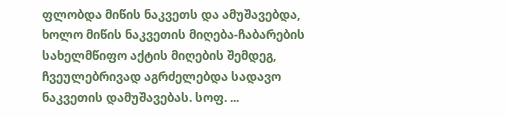ფლობდა მიწის ნაკვეთს და ამუშავებდა, ხოლო მიწის ნაკვეთის მიღება-ჩაბარების სახელმწიფო აქტის მიღების შემდეგ, ჩვეულებრივად აგრძელებდა სადავო ნაკვეთის დამუშავებას. სოფ. ...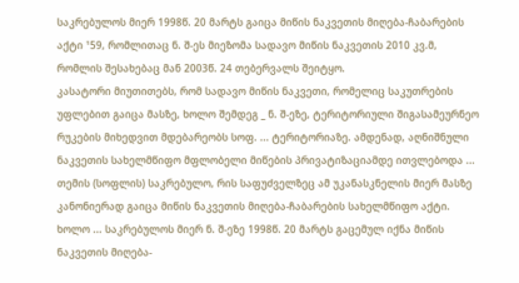საკრებულოს მიერ 1998წ. 20 მარტს გაიცა მიწის ნაკვეთის მიღება-ჩაბარების აქტი ¹59, რომლითაც ნ. შ-ეს მიეზომა სადავო მიწის ნაკვეთის 2010 კვ.მ, რომლის შესახებაც მან 2003წ. 24 თებერვალს შეიტყო.
კასატორი მიუთითებს, რომ სადავო მიწის ნაკვეთი, რომელიც საკუთრების უფლებით გაიცა მასზე, ხოლო შემდეგ _ ნ. შ-ეზე, ტერიტორიული შიგასამეურნეო რუკების მიხედვით მდებარეობს სოფ. ... ტერიტორიაზე. ამდენად, აღნიშნული ნაკვეთის სახელმწიფო მფლობელი მიწების პრივატიზაციამდე ითვლებოდა ... თემის (სოფლის) საკრებულო, რის საფუძველზეც ამ უკანასკნელის მიერ მასზე კანონიერად გაიცა მიწის ნაკვეთის მიღება-ჩაბარების სახელმწიფო აქტი. ხოლო ... საკრებულოს მიერ ნ. შ-ეზე 1998წ. 20 მარტს გაცემულ იქნა მიწის ნაკვეთის მიღება-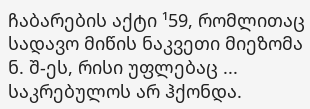ჩაბარების აქტი ¹59, რომლითაც სადავო მიწის ნაკვეთი მიეზომა ნ. შ-ეს, რისი უფლებაც ... საკრებულოს არ ჰქონდა.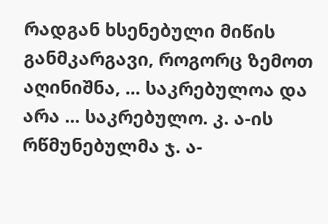რადგან ხსენებული მიწის განმკარგავი, როგორც ზემოთ აღინიშნა, ... საკრებულოა და არა ... საკრებულო. კ. ა-ის რწმუნებულმა ჯ. ა-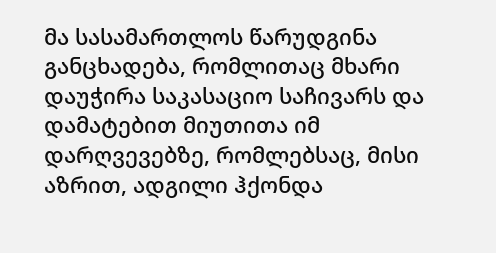მა სასამართლოს წარუდგინა განცხადება, რომლითაც მხარი დაუჭირა საკასაციო საჩივარს და დამატებით მიუთითა იმ დარღვევებზე, რომლებსაც, მისი აზრით, ადგილი ჰქონდა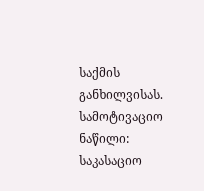საქმის განხილვისას.
სამოტივაციო ნაწილი:
საკასაციო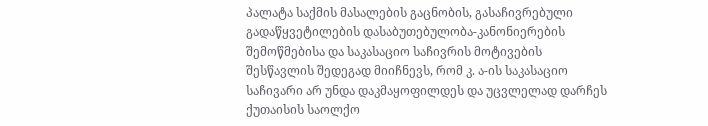პალატა საქმის მასალების გაცნობის, გასაჩივრებული გადაწყვეტილების დასაბუთებულობა-კანონიერების შემოწმებისა და საკასაციო საჩივრის მოტივების შესწავლის შედეგად მიიჩნევს, რომ კ. ა-ის საკასაციო საჩივარი არ უნდა დაკმაყოფილდეს და უცვლელად დარჩეს ქუთაისის საოლქო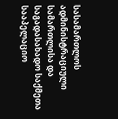სასამართლოს ადმინისტრაციული სამართლისა და საგადასახადო საქმეთა სააპელაციო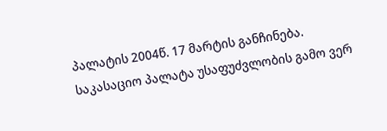პალატის 2004წ. 17 მარტის განჩინება.
საკასაციო პალატა უსაფუძვლობის გამო ვერ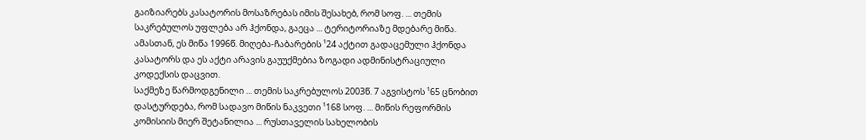გაიზიარებს კასატორის მოსაზრებას იმის შესახებ, რომ სოფ. ... თემის საკრებულოს უფლება არ ჰქონდა, გაეცა ... ტერიტორიაზე მდებარე მიწა. ამასთან, ეს მიწა 1996წ. მიღება-ჩაბარების ¹24 აქტით გადაცემული ჰქონდა კასატორს და ეს აქტი არავის გაუუქმებია ზოგადი ადმინისტრაციული კოდექსის დაცვით.
საქმეზე წარმოდგენილი ... თემის საკრებულოს 2003წ. 7 აგვისტოს ¹65 ცნობით დასტურდება, რომ სადავო მიწის ნაკვეთი ¹168 სოფ. ... მიწის რეფორმის კომისიის მიერ შეტანილია ... რუსთაველის სახელობის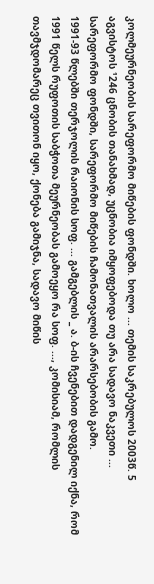კოლმეურნეობის სარეფორმო მიწების ფონდში. ხოლო ... თემის საკრებულოს 2003წ. 5 აგვისტოს ¹246 ცნობის თანახმად, უცნობია იმყოფებოდა თუ არა სადავო ნაკვეთი ... სარეფორმო ფონდში, სარეფორმო მიწების ჩამონათვალის არარსებობის გამო.
1991-93 წლებში თერჯოლის რაიონის სოფ. ... გამგებლის _ ა. ბ-ის ჩვენებით დადგენილ იქნა, რომ 1991 წელს რუფოთის საბჭოთა მეურნეობას გამოეყო რა სოფ. ..., კომისიამ, რომლის თავმჯდომარეც თვითონ იყო, ქონება გამიჯნა, სადავო მიწის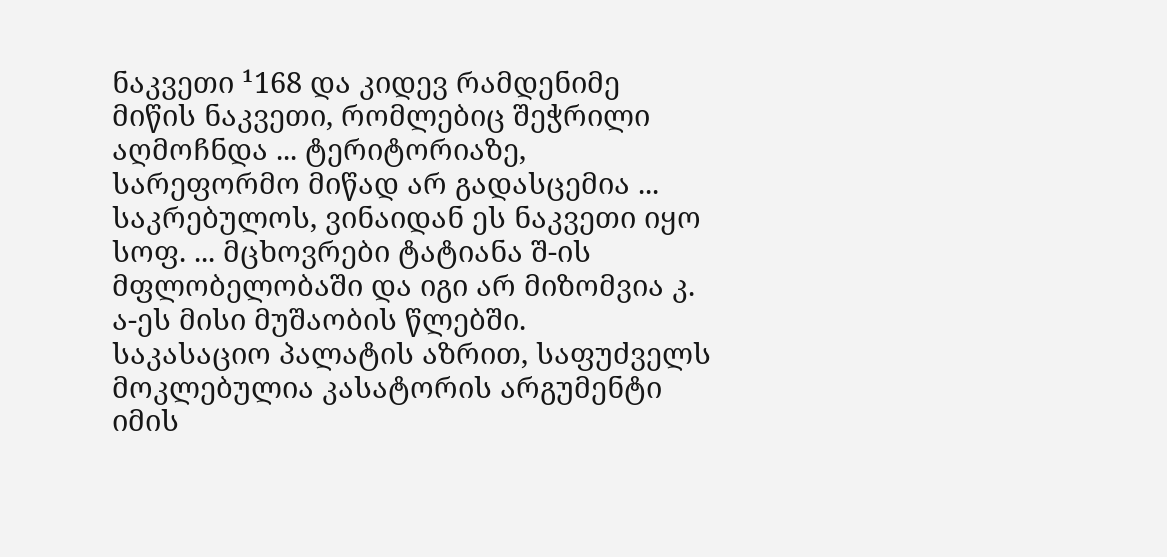ნაკვეთი ¹168 და კიდევ რამდენიმე მიწის ნაკვეთი, რომლებიც შეჭრილი აღმოჩნდა ... ტერიტორიაზე, სარეფორმო მიწად არ გადასცემია ... საკრებულოს, ვინაიდან ეს ნაკვეთი იყო სოფ. ... მცხოვრები ტატიანა შ-ის მფლობელობაში და იგი არ მიზომვია კ. ა-ეს მისი მუშაობის წლებში.
საკასაციო პალატის აზრით, საფუძველს მოკლებულია კასატორის არგუმენტი იმის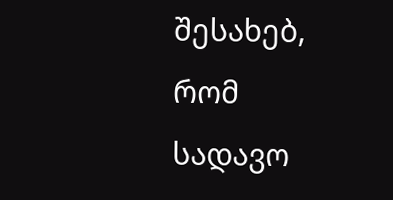შესახებ, რომ სადავო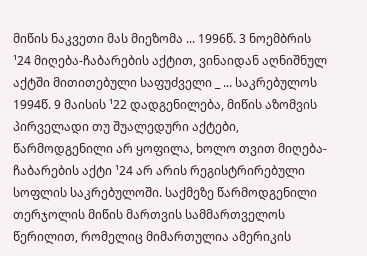მიწის ნაკვეთი მას მიეზომა ... 1996წ. 3 ნოემბრის ¹24 მიღება-ჩაბარების აქტით, ვინაიდან აღნიშნულ აქტში მითითებული საფუძველი _ ... საკრებულოს 1994წ. 9 მაისის ¹22 დადგენილება, მიწის აზომვის პირველადი თუ შუალედური აქტები, წარმოდგენილი არ ყოფილა, ხოლო თვით მიღება-ჩაბარების აქტი ¹24 არ არის რეგისტრირებული სოფლის საკრებულოში. საქმეზე წარმოდგენილი თერჯოლის მიწის მართვის სამმართველოს წერილით, რომელიც მიმართულია ამერიკის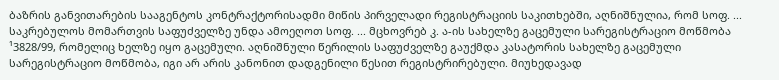ბაზრის განვითარების სააგენტოს კონტრაქტორისადმი მიწის პირველადი რეგისტრაციის საკითხებში, აღნიშნულია, რომ სოფ. ... საკრებულოს მომართვის საფუძველზე უნდა ამოეღოთ სოფ. ... მცხოვრებ კ. ა-ის სახელზე გაცემული სარეგისტრაციო მოწმობა ¹3828/99, რომელიც ხელზე იყო გაცემული. აღნიშნული წერილის საფუძველზე გაუქმდა კასატორის სახელზე გაცემული სარეგისტრაციო მოწმობა, იგი არ არის კანონით დადგენილი წესით რეგისტრირებული. მიუხედავად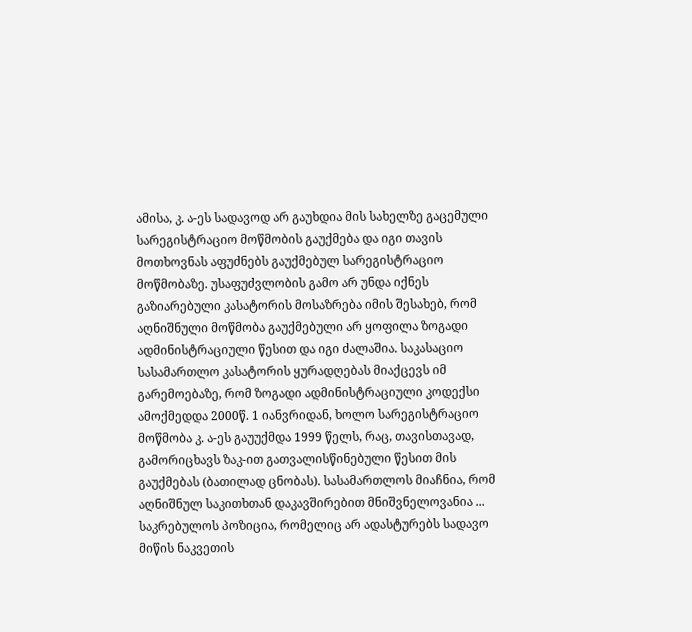ამისა, კ. ა-ეს სადავოდ არ გაუხდია მის სახელზე გაცემული სარეგისტრაციო მოწმობის გაუქმება და იგი თავის მოთხოვნას აფუძნებს გაუქმებულ სარეგისტრაციო მოწმობაზე. უსაფუძვლობის გამო არ უნდა იქნეს გაზიარებული კასატორის მოსაზრება იმის შესახებ, რომ აღნიშნული მოწმობა გაუქმებული არ ყოფილა ზოგადი ადმინისტრაციული წესით და იგი ძალაშია. საკასაციო სასამართლო კასატორის ყურადღებას მიაქცევს იმ გარემოებაზე, რომ ზოგადი ადმინისტრაციული კოდექსი ამოქმედდა 2000წ. 1 იანვრიდან, ხოლო სარეგისტრაციო მოწმობა კ. ა-ეს გაუუქმდა 1999 წელს, რაც, თავისთავად, გამორიცხავს ზაკ-ით გათვალისწინებული წესით მის გაუქმებას (ბათილად ცნობას). სასამართლოს მიაჩნია, რომ აღნიშნულ საკითხთან დაკავშირებით მნიშვნელოვანია ... საკრებულოს პოზიცია, რომელიც არ ადასტურებს სადავო მიწის ნაკვეთის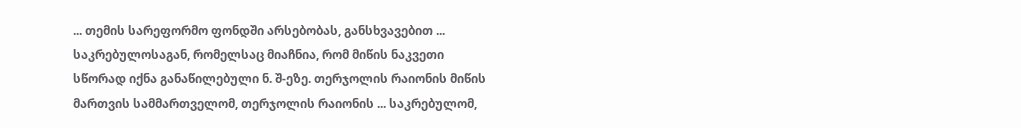... თემის სარეფორმო ფონდში არსებობას, განსხვავებით ... საკრებულოსაგან, რომელსაც მიაჩნია, რომ მიწის ნაკვეთი სწორად იქნა განაწილებული ნ. შ-ეზე. თერჯოლის რაიონის მიწის მართვის სამმართველომ, თერჯოლის რაიონის ... საკრებულომ,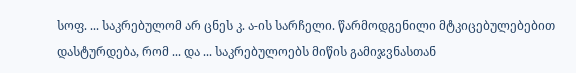სოფ. ... საკრებულომ არ ცნეს კ. ა-ის სარჩელი. წარმოდგენილი მტკიცებულებებით დასტურდება, რომ ... და ... საკრებულოებს მიწის გამიჯვნასთან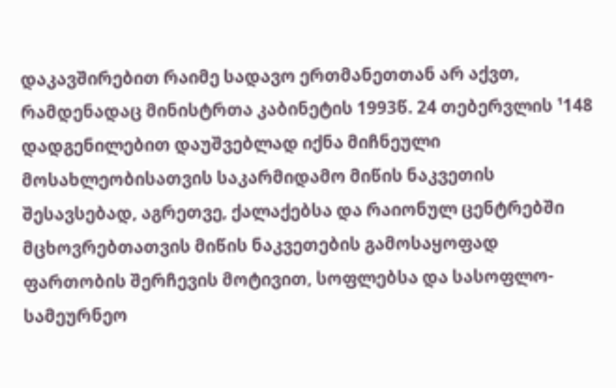დაკავშირებით რაიმე სადავო ერთმანეთთან არ აქვთ, რამდენადაც მინისტრთა კაბინეტის 1993წ. 24 თებერვლის ¹148 დადგენილებით დაუშვებლად იქნა მიჩნეული მოსახლეობისათვის საკარმიდამო მიწის ნაკვეთის შესავსებად, აგრეთვე, ქალაქებსა და რაიონულ ცენტრებში მცხოვრებთათვის მიწის ნაკვეთების გამოსაყოფად ფართობის შერჩევის მოტივით, სოფლებსა და სასოფლო-სამეურნეო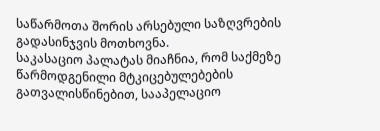საწარმოთა შორის არსებული საზღვრების გადასინჯვის მოთხოვნა.
საკასაციო პალატას მიაჩნია, რომ საქმეზე წარმოდგენილი მტკიცებულებების გათვალისწინებით, სააპელაციო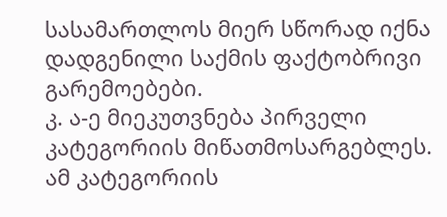სასამართლოს მიერ სწორად იქნა დადგენილი საქმის ფაქტობრივი გარემოებები.
კ. ა-ე მიეკუთვნება პირველი კატეგორიის მიწათმოსარგებლეს. ამ კატეგორიის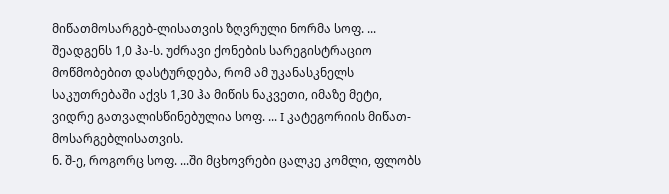მიწათმოსარგებ-ლისათვის ზღვრული ნორმა სოფ. ... შეადგენს 1,0 ჰა-ს. უძრავი ქონების სარეგისტრაციო მოწმობებით დასტურდება, რომ ამ უკანასკნელს საკუთრებაში აქვს 1,30 ჰა მიწის ნაკვეთი, იმაზე მეტი, ვიდრე გათვალისწინებულია სოფ. ... I კატეგორიის მიწათ-მოსარგებლისათვის.
ნ. შ-ე, როგორც სოფ. ...ში მცხოვრები ცალკე კომლი, ფლობს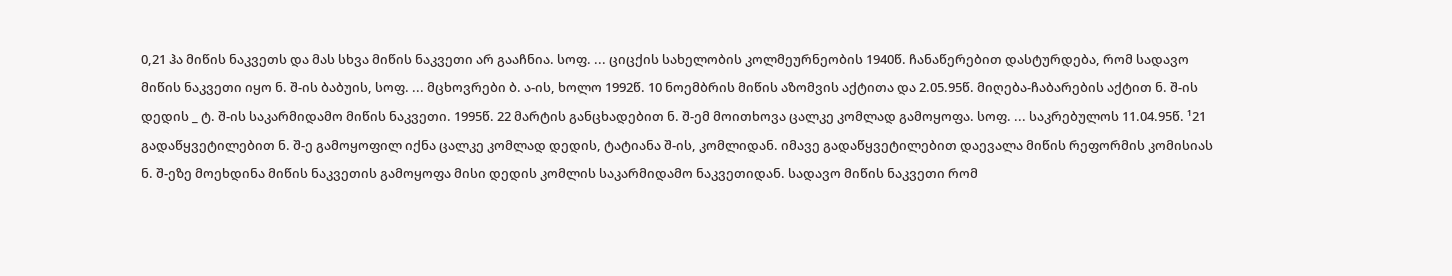0,21 ჰა მიწის ნაკვეთს და მას სხვა მიწის ნაკვეთი არ გააჩნია. სოფ. ... ციცქის სახელობის კოლმეურნეობის 1940წ. ჩანაწერებით დასტურდება, რომ სადავო მიწის ნაკვეთი იყო ნ. შ-ის ბაბუის, სოფ. ... მცხოვრები ბ. ა-ის, ხოლო 1992წ. 10 ნოემბრის მიწის აზომვის აქტითა და 2.05.95წ. მიღება-ჩაბარების აქტით ნ. შ-ის დედის _ ტ. შ-ის საკარმიდამო მიწის ნაკვეთი. 1995წ. 22 მარტის განცხადებით ნ. შ-ემ მოითხოვა ცალკე კომლად გამოყოფა. სოფ. ... საკრებულოს 11.04.95წ. ¹21 გადაწყვეტილებით ნ. შ-ე გამოყოფილ იქნა ცალკე კომლად დედის, ტატიანა შ-ის, კომლიდან. იმავე გადაწყვეტილებით დაევალა მიწის რეფორმის კომისიას ნ. შ-ეზე მოეხდინა მიწის ნაკვეთის გამოყოფა მისი დედის კომლის საკარმიდამო ნაკვეთიდან. სადავო მიწის ნაკვეთი რომ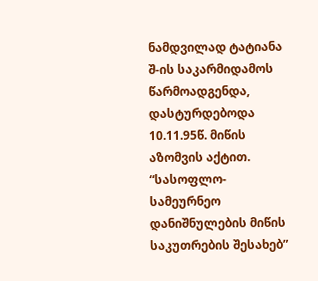ნამდვილად ტატიანა შ-ის საკარმიდამოს წარმოადგენდა, დასტურდებოდა 10.11.95წ. მიწის აზომვის აქტით. “სასოფლო-სამეურნეო დანიშნულების მიწის საკუთრების შესახებ”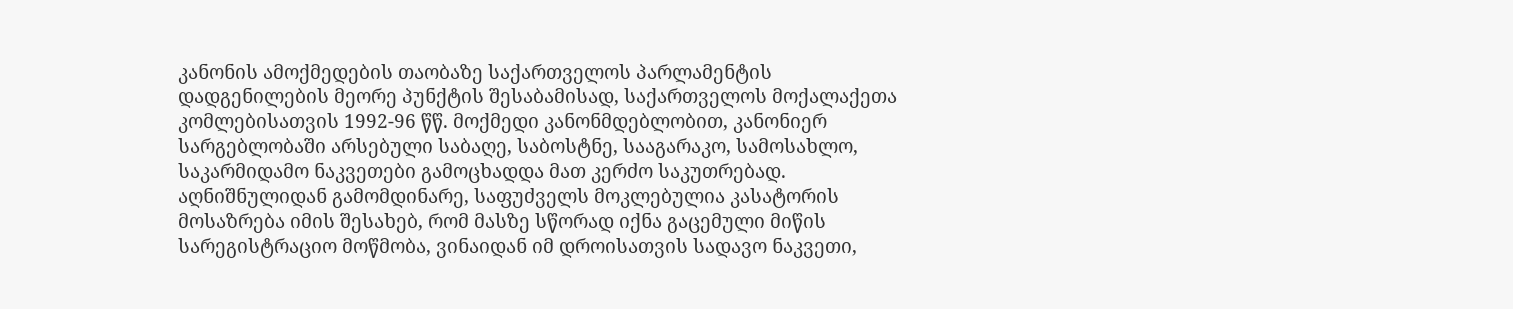კანონის ამოქმედების თაობაზე საქართველოს პარლამენტის დადგენილების მეორე პუნქტის შესაბამისად, საქართველოს მოქალაქეთა კომლებისათვის 1992-96 წწ. მოქმედი კანონმდებლობით, კანონიერ სარგებლობაში არსებული საბაღე, საბოსტნე, სააგარაკო, სამოსახლო, საკარმიდამო ნაკვეთები გამოცხადდა მათ კერძო საკუთრებად. აღნიშნულიდან გამომდინარე, საფუძველს მოკლებულია კასატორის მოსაზრება იმის შესახებ, რომ მასზე სწორად იქნა გაცემული მიწის სარეგისტრაციო მოწმობა, ვინაიდან იმ დროისათვის სადავო ნაკვეთი,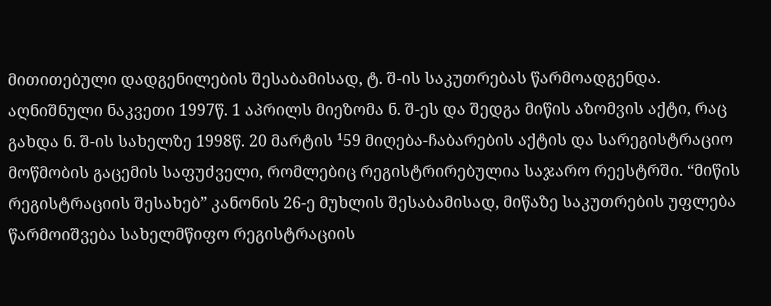მითითებული დადგენილების შესაბამისად, ტ. შ-ის საკუთრებას წარმოადგენდა. აღნიშნული ნაკვეთი 1997წ. 1 აპრილს მიეზომა ნ. შ-ეს და შედგა მიწის აზომვის აქტი, რაც გახდა ნ. შ-ის სახელზე 1998წ. 20 მარტის ¹59 მიღება-ჩაბარების აქტის და სარეგისტრაციო მოწმობის გაცემის საფუძველი, რომლებიც რეგისტრირებულია საჯარო რეესტრში. “მიწის რეგისტრაციის შესახებ” კანონის 26-ე მუხლის შესაბამისად, მიწაზე საკუთრების უფლება წარმოიშვება სახელმწიფო რეგისტრაციის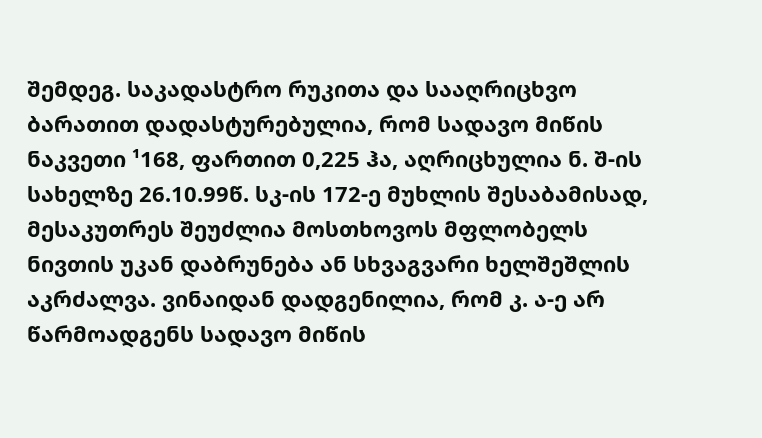შემდეგ. საკადასტრო რუკითა და სააღრიცხვო ბარათით დადასტურებულია, რომ სადავო მიწის ნაკვეთი ¹168, ფართით 0,225 ჰა, აღრიცხულია ნ. შ-ის სახელზე 26.10.99წ. სკ-ის 172-ე მუხლის შესაბამისად, მესაკუთრეს შეუძლია მოსთხოვოს მფლობელს ნივთის უკან დაბრუნება ან სხვაგვარი ხელშეშლის აკრძალვა. ვინაიდან დადგენილია, რომ კ. ა-ე არ წარმოადგენს სადავო მიწის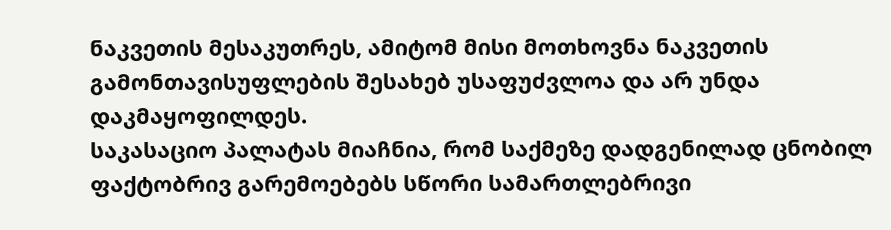ნაკვეთის მესაკუთრეს, ამიტომ მისი მოთხოვნა ნაკვეთის გამონთავისუფლების შესახებ უსაფუძვლოა და არ უნდა დაკმაყოფილდეს.
საკასაციო პალატას მიაჩნია, რომ საქმეზე დადგენილად ცნობილ ფაქტობრივ გარემოებებს სწორი სამართლებრივი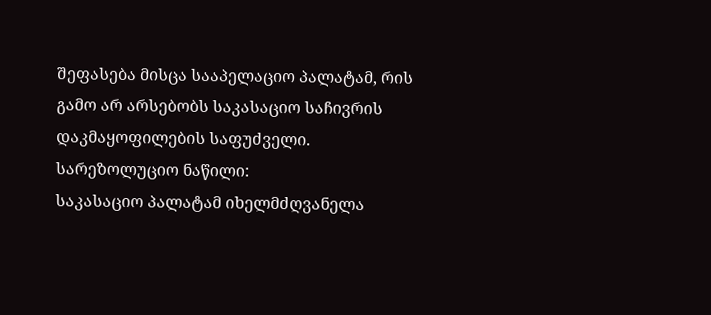შეფასება მისცა სააპელაციო პალატამ, რის გამო არ არსებობს საკასაციო საჩივრის დაკმაყოფილების საფუძველი.
სარეზოლუციო ნაწილი:
საკასაციო პალატამ იხელმძღვანელა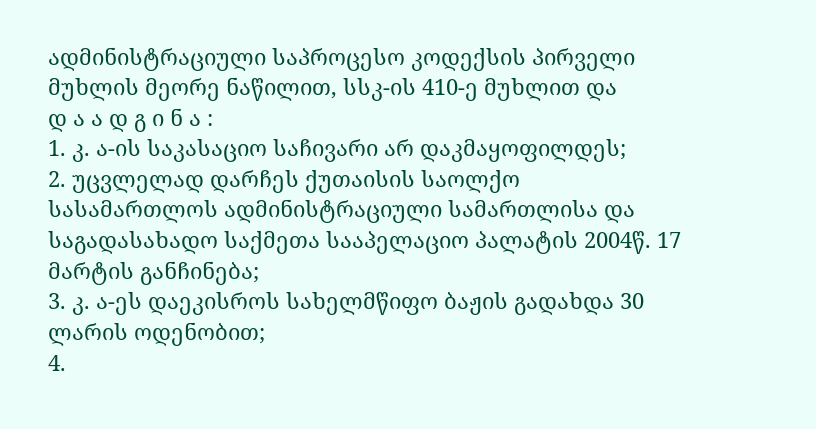ადმინისტრაციული საპროცესო კოდექსის პირველი მუხლის მეორე ნაწილით, სსკ-ის 410-ე მუხლით და
დ ა ა დ გ ი ნ ა :
1. კ. ა-ის საკასაციო საჩივარი არ დაკმაყოფილდეს;
2. უცვლელად დარჩეს ქუთაისის საოლქო სასამართლოს ადმინისტრაციული სამართლისა და საგადასახადო საქმეთა სააპელაციო პალატის 2004წ. 17 მარტის განჩინება;
3. კ. ა-ეს დაეკისროს სახელმწიფო ბაჟის გადახდა 30 ლარის ოდენობით;
4.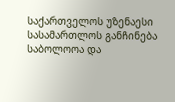საქართველოს უზენაესი სასამართლოს განჩინება საბოლოოა და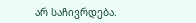არ საჩივრდება.